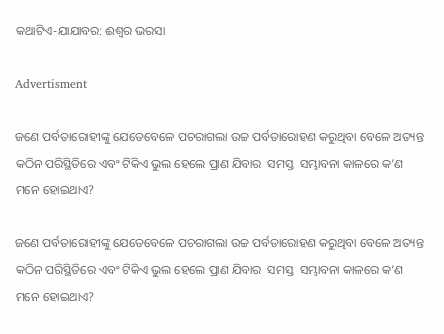କଥାଟିଏ-ଯାଯାବର: ଈଶ୍ବର ଭରସା

Advertisment

ଜଣେ ପର୍ବତାରୋହୀଙ୍କୁ ଯେତେବେଳେ ପଚରାଗଲା ଉଚ୍ଚ ପର୍ବତାରୋହଣ କରୁଥିବା ବେଳେ ଅତ୍ୟନ୍ତ କଠିନ ପରିସ୍ଥିତିରେ ଏବଂ ଟିକିଏ ଭୁଲ ହେଲେ ପ୍ରାଣ ଯିବାର  ସମସ୍ତ  ସମ୍ଭାବନା କାଳରେ କ’ଣ ମନେ ହୋଇଥାଏ?

ଜଣେ ପର୍ବତାରୋହୀଙ୍କୁ ଯେତେବେଳେ ପଚରାଗଲା ଉଚ୍ଚ ପର୍ବତାରୋହଣ କରୁଥିବା ବେଳେ ଅତ୍ୟନ୍ତ କଠିନ ପରିସ୍ଥିତିରେ ଏବଂ ଟିକିଏ ଭୁଲ ହେଲେ ପ୍ରାଣ ଯିବାର  ସମସ୍ତ  ସମ୍ଭାବନା କାଳରେ କ’ଣ ମନେ ହୋଇଥାଏ?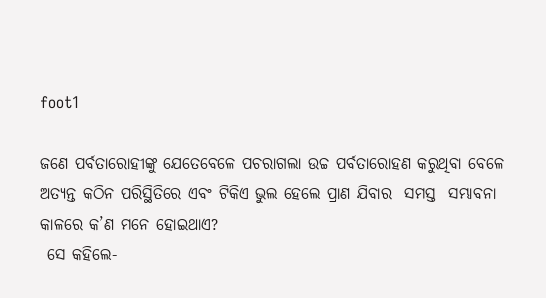foot1

ଜଣେ ପର୍ବତାରୋହୀଙ୍କୁ ଯେତେବେଳେ ପଚରାଗଲା ଉଚ୍ଚ ପର୍ବତାରୋହଣ କରୁଥିବା ବେଳେ ଅତ୍ୟନ୍ତ କଠିନ ପରିସ୍ଥିତିରେ ଏବଂ ଟିକିଏ ଭୁଲ ହେଲେ ପ୍ରାଣ ଯିବାର  ସମସ୍ତ  ସମ୍ଭାବନା କାଳରେ କ’ଣ ମନେ ହୋଇଥାଏ?
 ସେ କହିଲେ-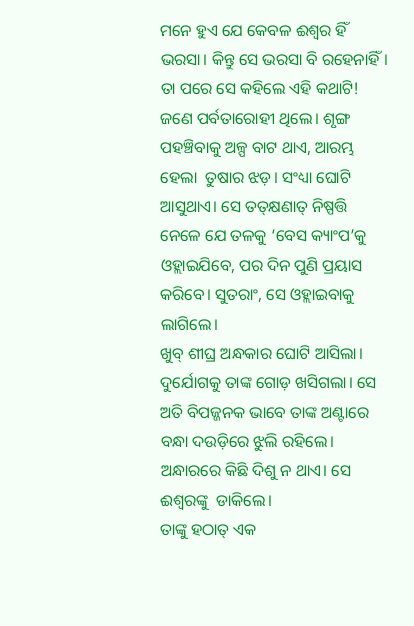ମନେ ହୁଏ ଯେ କେବଳ ଈଶ୍ବର ହିଁ ଭରସା। କିନ୍ତୁ ସେ ଭରସା ବି ରହେନାହିଁ। ତା ପରେ ସେ କହିଲେ ଏହି କଥାଟି!
ଜଣେ ପର୍ବତାରୋହୀ ଥିଲେ। ଶୃଙ୍ଗ ପହଞ୍ଚିବାକୁ ଅଳ୍ପ ବାଟ ଥାଏ, ଆରମ୍ଭ ହେଲା  ତୁଷାର ଝଡ଼। ସଂଧ୍ୟା ଘୋଟି ଆସୁଥାଏ। ସେ ତତ୍‌କ୍ଷଣା‌ତ୍‌ ନିଷ୍ପତ୍ତି ନେଳେ ଯେ ତଳକୁ ‘ବେସ କ୍ୟାଂପ’କୁ ଓହ୍ଲାଇଯିବେ, ପର ଦିନ ପୁଣି ପ୍ରୟାସ କରିବେ। ସୁତରାଂ, ସେ ଓହ୍ଲାଇବାକୁ ଲାଗିଲେ।
ଖୁବ୍‌ ଶୀଘ୍ର ଅନ୍ଧକାର ଘୋଟି ଆସିଲା। ଦୁର୍ଯୋଗକୁ ତାଙ୍କ ଗୋଡ଼ ଖସିଗଲା। ସେ ଅତି ବିପଜ୍ଜନକ ଭାବେ ତାଙ୍କ ଅଣ୍ଟାରେ ବନ୍ଧା ଦଉଡ଼ିରେ ଝୁଲି ରହିଲେ। ଅନ୍ଧାରରେ କିଛି ଦିଶୁ ନ ଥାଏ। ସେ ଈଶ୍ବରଙ୍କୁ  ଡାକିଲେ।
ତାଙ୍କୁ ହଠାତ୍‌ ଏକ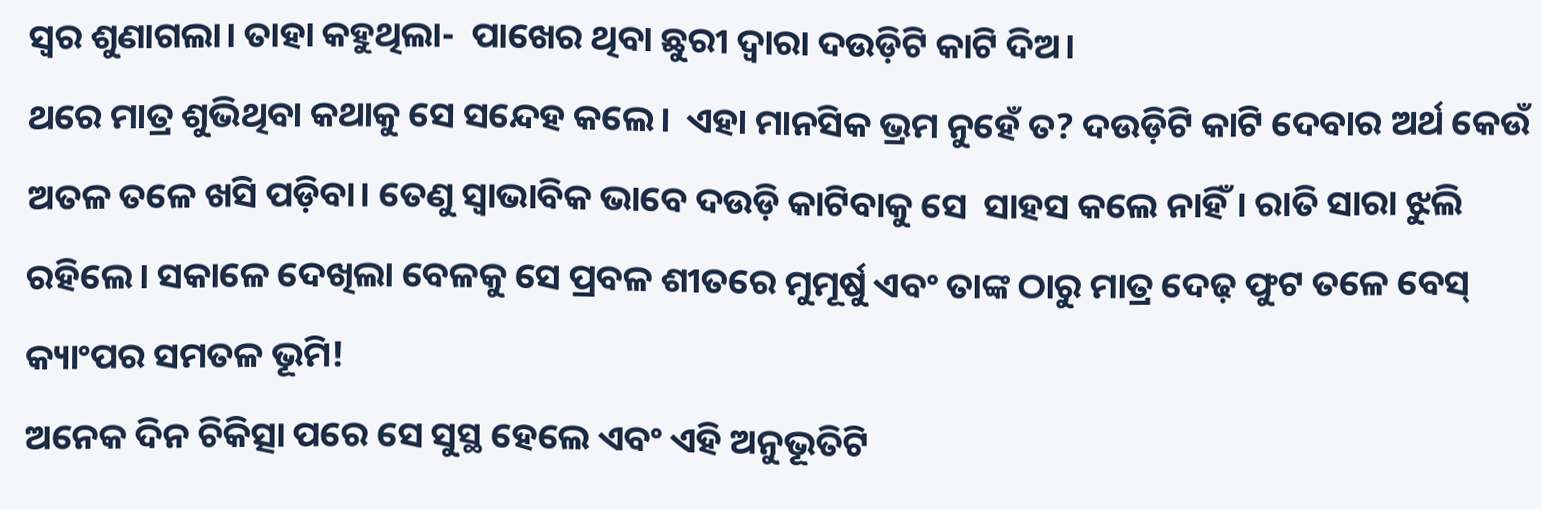ସ୍ବର ଶୁଣାଗଲା। ତାହା କହୁଥିଲା-  ପାଖ‌େର ଥିବା ଛୁରୀ ଦ୍ବାରା ଦଉଡ଼ିଟି କାଟି ଦିଅ।
ଥରେ ମାତ୍ର ଶୁଭିଥିବା କଥାକୁ ସେ ସନ୍ଦେହ କଲେ।  ଏହା ମାନସିକ ଭ୍ରମ ନୁହେଁ ତ? ଦଉଡ଼ିଟି କାଟି ଦେବାର ଅର୍ଥ କେଉଁ ଅତଳ ତଳେ ଖସି ପଡ଼ିବା। ତେଣୁ ସ୍ବାଭାବିକ ଭାବେ ଦଉଡ଼ି କାଟିବାକୁ‌ ସେ  ସାହସ କଲେ ନାହିଁ। ରାତି ସାରା ଝୁଲି ରହିଲେ। ସକାଳେ ଦେଖିଲା ବେଳକୁ ସେ ପ୍ରବଳ ଶୀତରେ ମୁମୂର୍ଷୁ ଏବଂ ତାଙ୍କ ଠାରୁ ମାତ୍ର ଦେଢ଼ ଫୁଟ ତଳେ ବେସ୍ କ୍ୟାଂପର ସମତଳ ଭୂମି!
ଅନେକ ଦିନ ଚିକିତ୍ସା ପରେ ସେ ସୁସ୍ଥ ହେଲେ ଏବଂ ଏହି ଅନୁଭୂତିଟି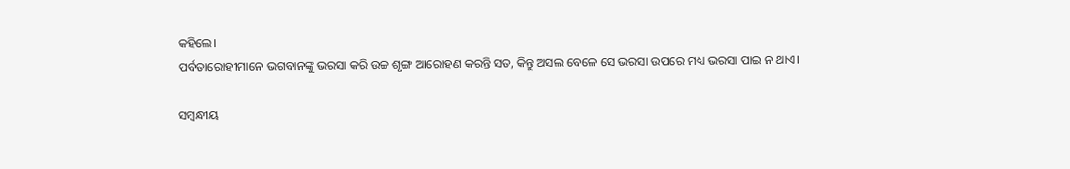କହିଲେ।
ପର୍ବତାରୋହୀମାନେ ଭଗବାନଙ୍କୁ ଭରସା କରି ଉଚ୍ଚ ଶୃଙ୍ଗ ଆରୋହଣ କରନ୍ତି ସତ, କିନ୍ତୁ ଅସଲ ବେଳେ ସେ ଭରସା ଉପରେ ମଧ୍ୟ ଭରସା ପାଇ ନ ଥାଏ।

ସମ୍ବନ୍ଧୀୟ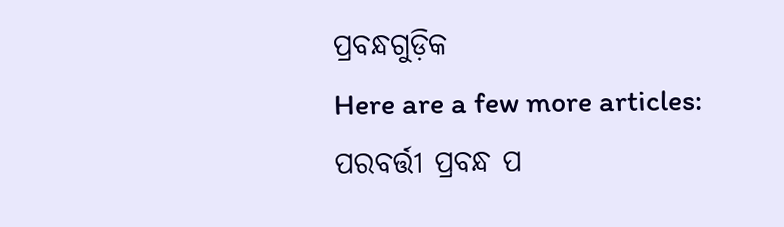ପ୍ରବନ୍ଧଗୁଡ଼ିକ
Here are a few more articles:
ପରବର୍ତ୍ତୀ ପ୍ରବନ୍ଧ ପ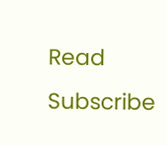Read
Subscribe